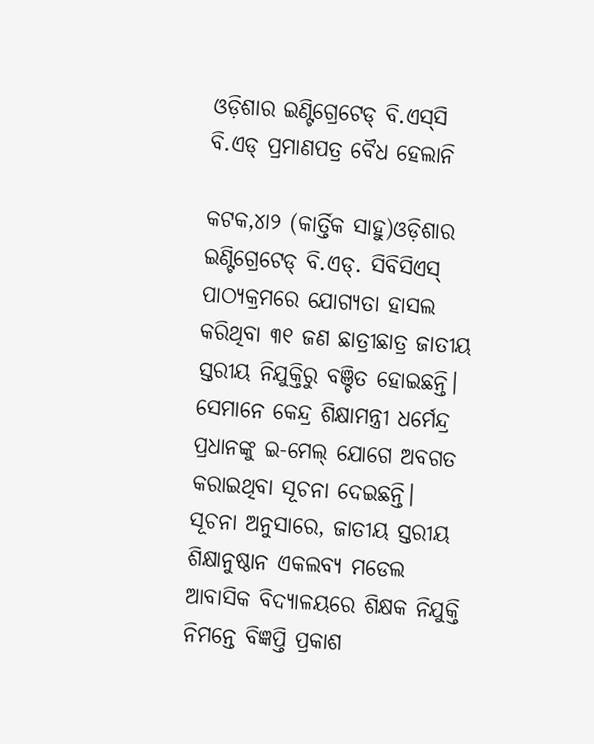ଓଡ଼ିଶାର ଇଣ୍ଟିଗ୍ରେଟେଡ୍‌ ବି.ଏସ୍‌ସି ବି.ଏଡ୍‌ ପ୍ରମାଣପତ୍ର ବୈଧ ହେଲାନି

କଟକ,୪ା୨ (କାର୍ତ୍ତିକ ସାହୁ)ଓଡ଼ିଶାର ଇଣ୍ଟିଗ୍ରେଟେଡ୍‌ ବି.ଏଡ୍‌. ସିବିସିଏସ୍‌ ପାଠ୍ୟକ୍ରମରେ ଯୋଗ୍ୟତା ହାସଲ କରିଥିବା ୩୧ ଜଣ ଛାତ୍ରୀଛାତ୍ର ଜାତୀୟ ସ୍ତରୀୟ ନିଯୁକ୍ତିରୁ ବଞ୍ଚିତ ହୋଇଛନ୍ତି। ସେମାନେ କେନ୍ଦ୍ର ଶିକ୍ଷାମନ୍ତ୍ରୀ ଧର୍ମେନ୍ଦ୍ର ପ୍ରଧାନଙ୍କୁ ଇ-ମେଲ୍‌ ଯୋଗେ ଅବଗତ କରାଇଥିବା ସୂଚନା ଦେଇଛନ୍ତି।
ସୂଚନା ଅନୁସାରେ, ଜାତୀୟ ସ୍ତରୀୟ ଶିକ୍ଷାନୁଷ୍ଠାନ ଏକଲବ୍ୟ ମଡେଲ ଆବାସିକ ବିଦ୍ୟାଳୟରେ ଶିକ୍ଷକ ନିଯୁକ୍ତି ନିମନ୍ତେ ବିଜ୍ଞପ୍ତି ପ୍ରକାଶ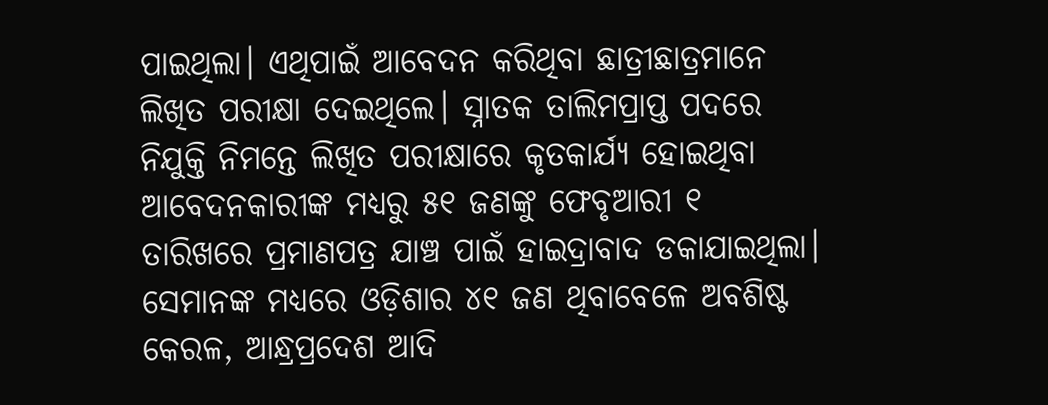ପାଇଥିଲା। ଏଥିପାଇଁ ଆବେଦନ କରିଥିବା ଛାତ୍ରୀଛାତ୍ରମାନେ ଲିଖିତ ପରୀକ୍ଷା ଦେଇଥିଲେ। ସ୍ନାତକ ତାଲିମପ୍ରାପ୍ତ ପଦରେ ନିଯୁକ୍ତି ନିମନ୍ତେ ଲିଖିତ ପରୀକ୍ଷାରେ କୃତକାର୍ଯ୍ୟ ହୋଇଥିବା ଆବେଦନକାରୀଙ୍କ ମଧ୍ୟରୁ ୫୧ ଜଣଙ୍କୁ ଫେବୃଆରୀ ୧ ତାରିଖରେ ପ୍ରମାଣପତ୍ର ଯାଞ୍ଚ ପାଇଁ ହାଇଦ୍ରାବାଦ ଡକାଯାଇଥିଲା। ସେମାନଙ୍କ ମଧ୍ୟରେ ଓଡ଼ିଶାର ୪୧ ଜଣ ଥିବାବେଳେ ଅବଶିଷ୍ଟ କେରଳ, ଆନ୍ଧ୍ରପ୍ରଦେଶ ଆଦି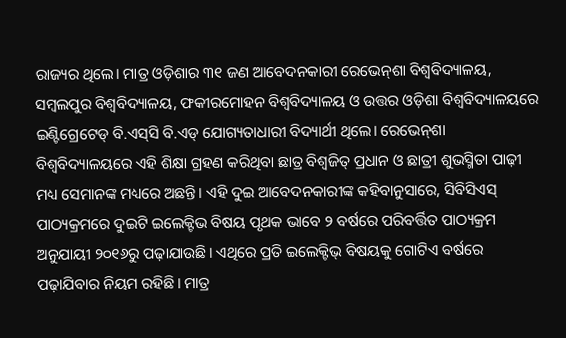ରାଜ୍ୟର ଥିଲେ। ମାତ୍ର ଓଡ଼ିଶାର ୩୧ ଜଣ ଆବେଦନକାରୀ ରେଭେନ୍‌ଶା ବିଶ୍ୱବିଦ୍ୟାଳୟ, ସମ୍ବଲପୁର ବିଶ୍ୱବିଦ୍ୟାଳୟ, ଫକୀରମୋହନ ବିଶ୍ୱବିଦ୍ୟାଳୟ ଓ ଉତ୍ତର ଓଡ଼ିଶା ବିଶ୍ୱବିଦ୍ୟାଳୟରେ ଇଣ୍ଟିଗ୍ରେଟେଡ୍‌ ବି.ଏସ୍‌ସି ବି.ଏଡ୍‌ ଯୋଗ୍ୟତାଧାରୀ ବିଦ୍ୟାର୍ଥୀ ଥିଲେ। ରେଭେନ୍‌ଶା ବିଶ୍ୱବିଦ୍ୟାଳୟରେ ଏହି ଶିକ୍ଷା ଗ୍ରହଣ କରିଥିବା ଛାତ୍ର ବିଶ୍ୱଜିତ୍‌ ପ୍ରଧାନ ଓ ଛାତ୍ରୀ ଶୁଭସ୍ମିତା ପାଢ଼ୀ ମଧ୍ୟ ସେମାନଙ୍କ ମଧ୍ୟରେ ଅଛନ୍ତି। ଏହି ଦୁଇ ଆବେଦନକାରୀଙ୍କ କହିବାନୁସାରେ, ସିବିସିଏସ୍‌ ପାଠ୍ୟକ୍ରମରେ ଦୁଇଟି ଇଲେକ୍ଟିଭ ବିଷୟ ପୃଥକ ଭାବେ ୨ ବର୍ଷରେ ପରିବର୍ତ୍ତିତ ପାଠ୍ୟକ୍ରମ ଅନୁଯାୟୀ ୨୦୧୬ରୁ ପଢ଼ାଯାଉଛି। ଏଥିରେ ପ୍ରତି ଇଲେକ୍ଟିଭ୍‌ ବିଷୟକୁ ଗୋଟିଏ ବର୍ଷରେ ପଢ଼ାଯିବାର ନିୟମ ରହିଛି। ମାତ୍ର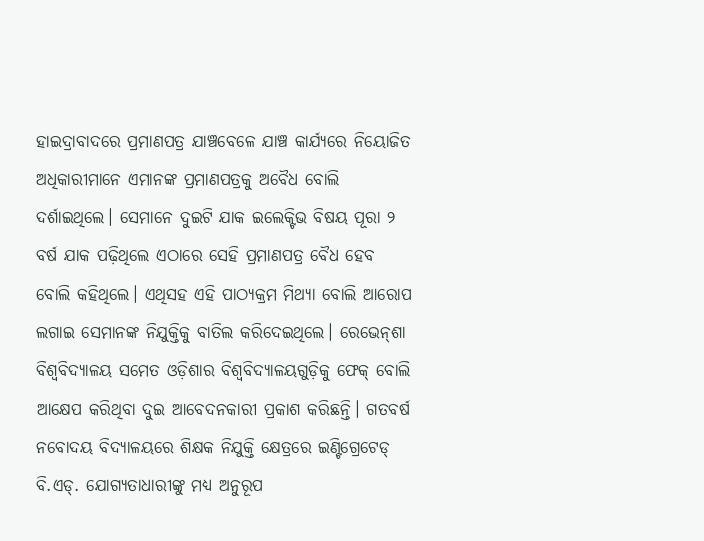ହାଇଦ୍ରାବାଦରେ ପ୍ରମାଣପତ୍ର ଯାଞ୍ଚବେଳେ ଯାଞ୍ଚ କାର୍ଯ୍ୟରେ ନିୟୋଜିତ ଅଧିକାରୀମାନେ ଏମାନଙ୍କ ପ୍ରମାଣପତ୍ରକୁ ଅବୈଧ ବୋଲି ଦର୍ଶାଇଥିଲେ। ସେମାନେ ଦୁଇଟି ଯାକ ଇଲେକ୍ଟିଭ ବିଷୟ ପୂରା ୨ ବର୍ଷ ଯାକ ପଢ଼ିଥିଲେ ଏଠାରେ ସେହି ପ୍ରମାଣପତ୍ର ବୈଧ ହେବ ବୋଲି କହିଥିଲେ। ଏଥିସହ ଏହି ପାଠ୍ୟକ୍ରମ ମିଥ୍ୟା ବୋଲି ଆରୋପ ଲଗାଇ ସେମାନଙ୍କ ନିଯୁକ୍ତିକୁ ବାତିଲ କରିଦେଇଥିଲେ। ରେଭେନ୍‌ଶା ବିଶ୍ୱବିଦ୍ୟାଳୟ ସମେତ ଓଡ଼ିଶାର ବିଶ୍ୱବିଦ୍ୟାଳୟଗୁଡ଼ିକୁ ଫେକ୍‌ ବୋଲି ଆକ୍ଷେପ କରିଥିବା ଦୁଇ ଆବେଦନକାରୀ ପ୍ରକାଶ କରିଛନ୍ତି। ଗତବର୍ଷ ନବୋଦୟ ବିଦ୍ୟାଳୟରେ ଶିକ୍ଷକ ନିଯୁକ୍ତି କ୍ଷେତ୍ରରେ ଇଣ୍ଟିଗ୍ରେଟେଡ୍‌ ବି.ଏଡ୍‌. ଯୋଗ୍ୟତାଧାରୀଙ୍କୁ ମଧ୍ୟ ଅନୁରୂପ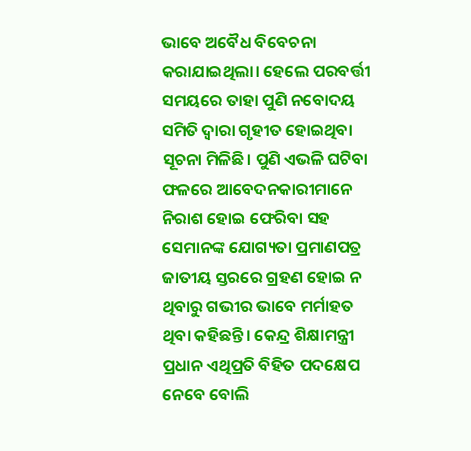ଭାବେ ଅବୈଧ ବିବେଚନା କରାଯାଇଥିଲା। ହେଲେ ପରବର୍ତ୍ତୀ ସମୟରେ ତାହା ପୁଣି ନବୋଦୟ ସମିତି ଦ୍ୱାରା ଗୃହୀତ ହୋଇଥିବା ସୂଚନା ମିଳିଛି। ପୁଣି ଏଭଳି ଘଟିବା ଫଳରେ ଆବେଦନକାରୀମାନେ ନିରାଶ ହୋଇ ଫେରିବା ସହ ସେମାନଙ୍କ ଯୋଗ୍ୟତା ପ୍ରମାଣପତ୍ର ଜାତୀୟ ସ୍ତରରେ ଗ୍ରହଣ ହୋଇ ନ ଥିବାରୁ ଗଭୀର ଭାବେ ମର୍ମାହତ ଥିବା କହିଛନ୍ତି। କେନ୍ଦ୍ର ଶିକ୍ଷାମନ୍ତ୍ରୀ ପ୍ରଧାନ ଏଥିପ୍ରତି ବିହିତ ପଦକ୍ଷେପ ନେବେ ବୋଲି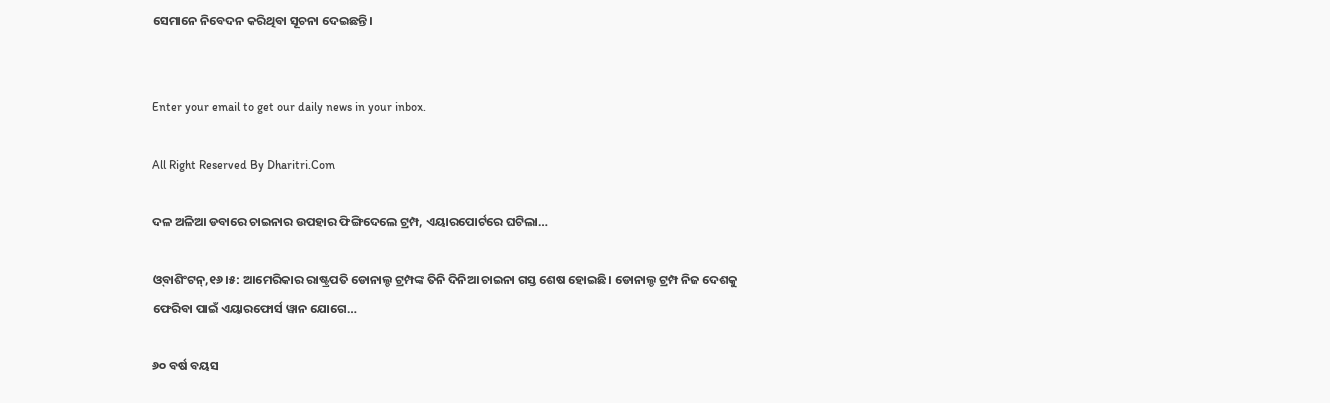ସେମାନେ ନିବେଦନ କରିଥିବା ସୂଚନା ଦେଇଛନ୍ତି।


Enter your email to get our daily news in your inbox.

All Right Reserved By Dharitri.Com

ଦଳ ଅଳିଆ ଡବାରେ ଚାଇନାର ଉପହାର ଫିଙ୍ଗିଦେଲେ ଟ୍ରମ୍ପ, ଏୟାରପୋର୍ଟରେ ଘଟିଲା…

ଓ୍‌ବାଶିଂଟନ୍‌,୧୬।୫: ଆମେରିକାର ରାଷ୍ଟ୍ରପତି ଡୋନାଲ୍ଡ ଟ୍ରମ୍ପଙ୍କ ତିନି ଦିନିଆ ଚାଇନା ଗସ୍ତ ଶେଷ ହୋଇଛି। ଡୋନାଲ୍ଡ ଟ୍ରମ୍ପ ନିଜ ଦେଶକୁ ଫେରିବା ପାଇଁ ଏୟାରଫୋର୍ସ ୱାନ ଯୋଗେ…

୬୦ ବର୍ଷ ବୟସ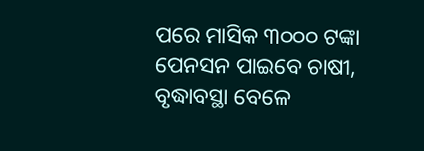ପରେ ମାସିକ ୩୦୦୦ ଟଙ୍କା ପେନସନ ପାଇବେ ଚାଷୀ, ବୃଦ୍ଧାବସ୍ଥା ବେଳେ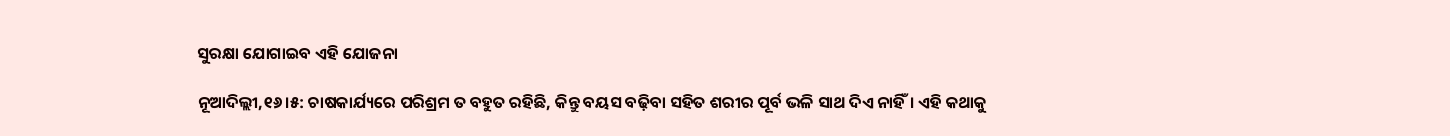ସୁରକ୍ଷା ଯୋଗାଇବ ଏହି ଯୋଜନା

ନୂଆଦିଲ୍ଲୀ,୧୬।୫: ଚାଷକାର୍ଯ୍ୟରେ ପରିଶ୍ରମ ତ ବହୁତ ରହିଛି, କିନ୍ତୁ ବୟସ ବଢ଼ିବା ସହିତ ଶରୀର ପୂର୍ବ ଭଳି ସାଥ ଦିଏ ନାହିଁ। ଏହି କଥାକୁ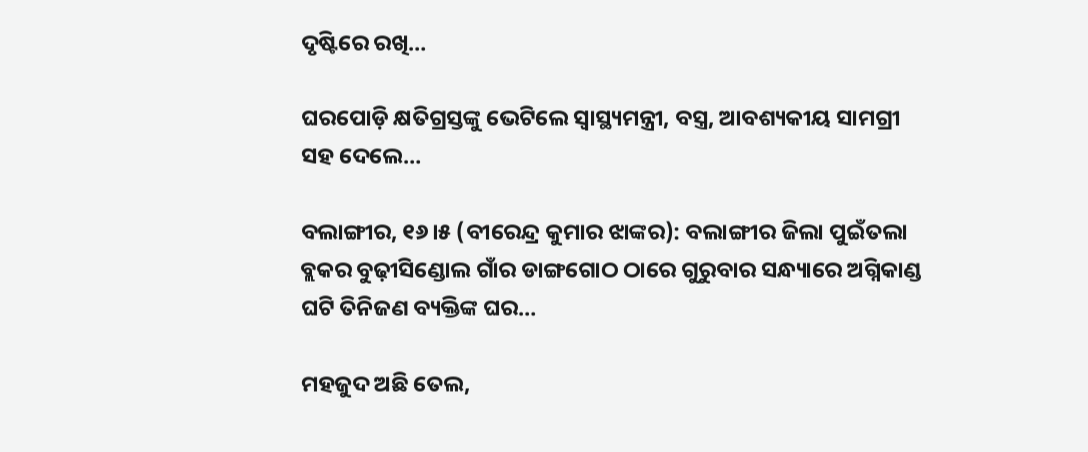ଦୃଷ୍ଟିରେ ରଖି…

ଘରପୋଡ଼ି କ୍ଷତିଗ୍ରସ୍ତଙ୍କୁ ଭେଟିଲେ ସ୍ବାସ୍ଥ୍ୟମନ୍ତ୍ରୀ, ବସ୍ତ୍ର, ଆବଶ୍ୟକୀୟ ସାମଗ୍ରୀ ସହ ଦେଲେ…

ବଲାଙ୍ଗୀର, ୧୬।୫ (ବୀରେନ୍ଦ୍ର କୁମାର ଝାଙ୍କର): ବଲାଙ୍ଗୀର ଜିଲା ପୁଇଁତଲା ବ୍ଲକର ବୁଢ଼ୀସିଣ୍ଡୋଲ ଗାଁର ଡାଙ୍ଗଗୋଠ ଠାରେ ଗୁରୁବାର ସନ୍ଧ୍ୟାରେ ଅଗ୍ନିକାଣ୍ଡ ଘଟି ତିନିଜଣ ବ୍ୟକ୍ତିଙ୍କ ଘର…

ମହଜୁଦ ଅଛି ତେଲ,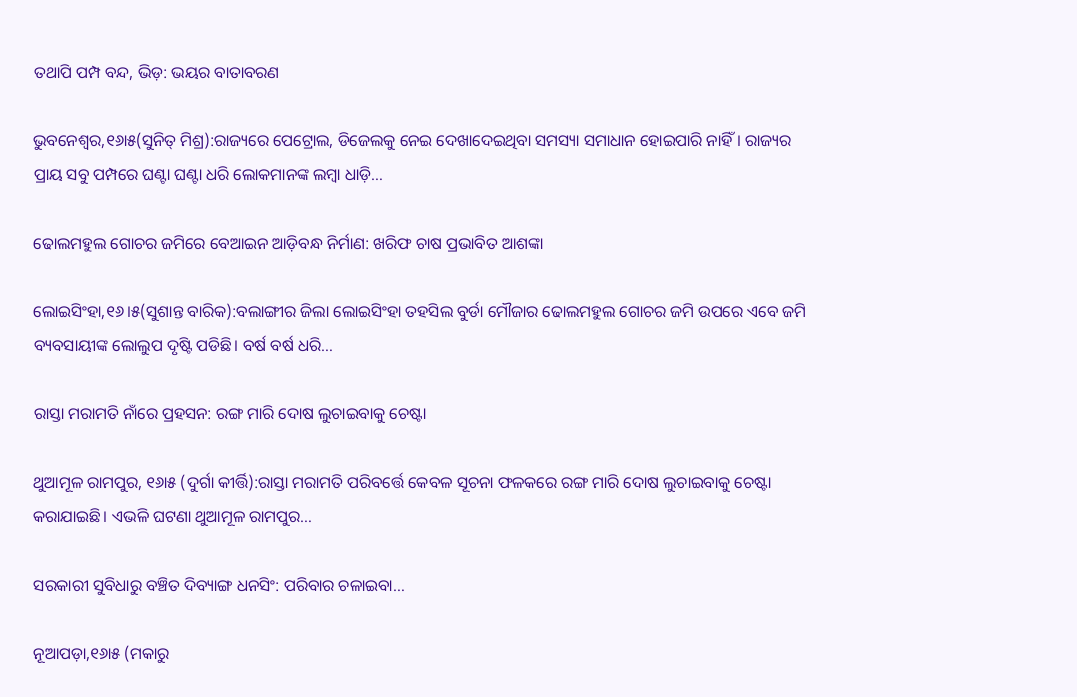ତଥାପି ପମ୍ପ ବନ୍ଦ, ଭିଡ଼: ଭୟର ବାତାବରଣ

ଭୁବନେଶ୍ୱର,୧୬ା୫(ସୁନିତ୍‌ ମିଶ୍ର):ରାଜ୍ୟରେ ପେଟ୍ରୋଲ, ଡିଜେଲକୁ ନେଇ ଦେଖାଦେଇଥିବା ସମସ୍ୟା ସମାଧାନ ହୋଇପାରି ନାହିଁ। ରାଜ୍ୟର ପ୍ରାୟ ସବୁ ପମ୍ପରେ ଘଣ୍ଟା ଘଣ୍ଟା ଧରି ଲୋକମାନଙ୍କ ଲମ୍ବା ଧାଡ଼ି…

ଢୋଲମହୁଲ ଗୋଚର ଜମିରେ ବେଆଇନ ଆଡ଼ିବନ୍ଧ ନିର୍ମାଣ: ଖରିଫ ଚାଷ ପ୍ରଭାବିତ ଆଶଙ୍କା

ଲୋଇସିଂହା,୧୬।୫(ସୁଶାନ୍ତ ବାରିକ):ବଲାଙ୍ଗୀର ଜିଲା ଲୋଇସିଂହା ତହସିଲ ବୁର୍ଡା ମୌଜାର ଢୋଲମହୁଲ ଗୋଚର ଜମି ଉପରେ ଏବେ ଜମି ବ୍ୟବସାୟୀଙ୍କ ଲୋଲୁପ ଦୃଷ୍ଟି ପଡିଛି। ବର୍ଷ ବର୍ଷ ଧରି…

ରାସ୍ତା ମରାମତି ନାଁରେ ପ୍ରହସନ: ରଙ୍ଗ ମାରି ଦୋଷ ଲୁଚାଇବାକୁ ଚେଷ୍ଟା

ଥୁଆମୂଳ ରାମପୁର, ୧୬ା୫ (ଦୁର୍ଗା କୀର୍ତ୍ତି):ରାସ୍ତା ମରାମତି ପରିବର୍ତ୍ତେ କେବଳ ସୂଚନା ଫଳକରେ ରଙ୍ଗ ମାରି ଦୋଷ ଲୁଚାଇବାକୁ ଚେଷ୍ଟା କରାଯାଇଛି। ଏଭଳି ଘଟଣା ଥୁଆମୂଳ ରାମପୁର…

ସରକାରୀ ସୁବିଧାରୁ ବଞ୍ଚିତ ଦିବ୍ୟାଙ୍ଗ ଧନସିଂ: ପରିବାର ଚଳାଇବା…

ନୂଆପଡ଼ା,୧୬ା୫ (ମକାରୁ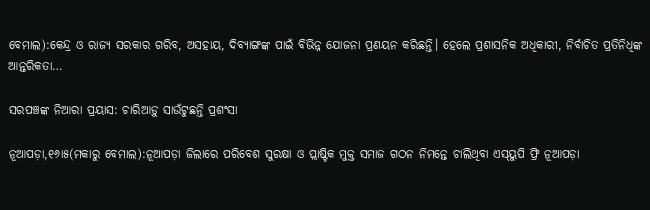ବେମାଲ):କେନ୍ଦ୍ର ଓ ରାଜ୍ୟ ସରକାର ଗରିବ, ଅସହାୟ, ଦିବ୍ୟାଙ୍ଗଙ୍କ ପାଇଁ ବିଭିନ୍ନ ଯୋଜନା ପ୍ରଣୟନ କରିଛନ୍ତି। ହେଲେ ପ୍ରଶାସନିକ ଅଧିକାରୀ, ନିର୍ବାଚିତ ପ୍ରତିନିଧିଙ୍କ ଆନ୍ତରିକତା…

ସରପଞ୍ଚଙ୍କ ନିଆରା ପ୍ରୟାସ: ଚାରିଆଡ଼ୁ ସାଉଁଟୁଛନ୍ତି ପ୍ରଶଂସା

ନୂଆପଡ଼ା,୧୬ା୫(ମକାରୁ ବେମାଲ):ନୂଆପଡ଼ା ଜିଲାରେ ପରିବେଶ ସୁରକ୍ଷା ଓ ପ୍ଲାଷ୍ଟିକ ମୁକ୍ତ ସମାଜ ଗଠନ ନିମନ୍ତେ ଚାଲିଥିବା ଏସ୍‌ୟୁପି ଫ୍ରି ନୂଆପଡ଼ା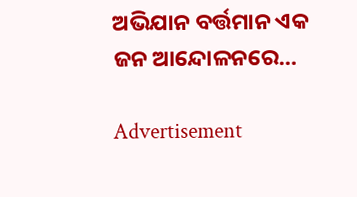ଅଭିଯାନ ବର୍ତ୍ତମାନ ଏକ ଜନ ଆନ୍ଦୋଳନରେ…

Advertisement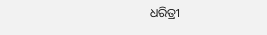ଧରିତ୍ରୀ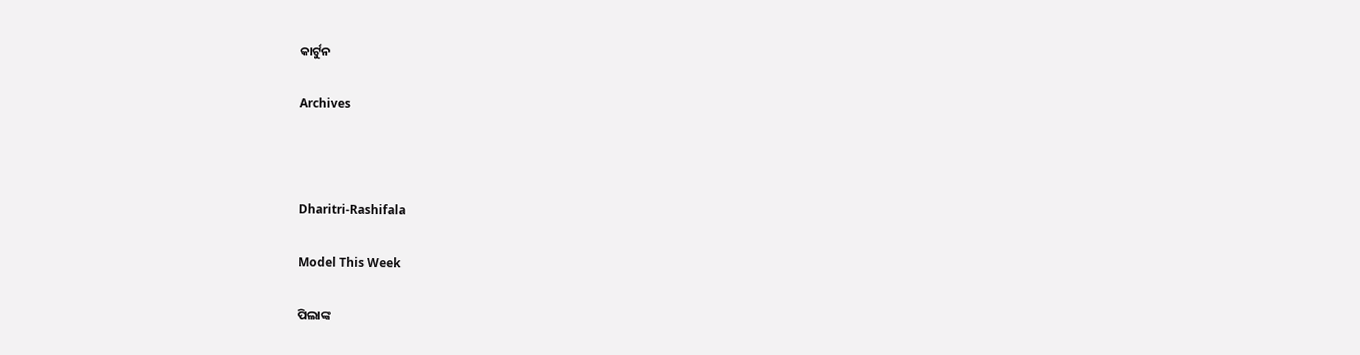କାର୍ଟୁନ

Archives



Dharitri-Rashifala

Model This Week

ପିଲାଙ୍କ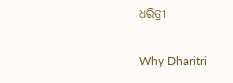ଧରିତ୍ରୀ

Why Dharitri